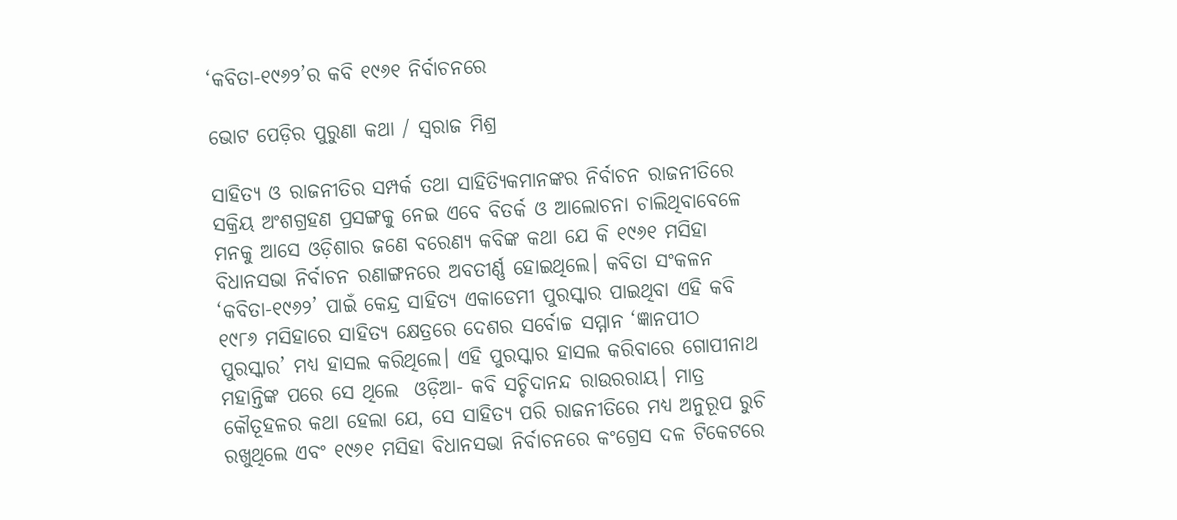‘କବିତା-୧୯୬୨’ର କବି ୧୯୬୧ ନିର୍ବାଚନରେ

ଭୋଟ ପେଡ଼ିର ପୁରୁଣା କଥା / ସ୍ବରାଜ ମିଶ୍ର

ସାହିତ୍ୟ ଓ ରାଜନୀତିର ସମ୍ପର୍କ ତଥା ସାହିତ୍ୟିକମାନଙ୍କର ନିର୍ବାଚନ ରାଜନୀତିରେ ସକ୍ରିୟ ଅଂଶଗ୍ରହଣ ପ୍ରସଙ୍ଗକୁ ନେଇ ଏବେ ବିତର୍କ ଓ ଆଲୋଚନା ଚାଲିଥିବାବେଳେ ମନକୁ ଆସେ ଓଡ଼ିଶାର ଜଣେ ବରେଣ୍ୟ କବିଙ୍କ କଥା ଯେ କି ୧୯୬୧ ମସିହା ବିଧାନସଭା ନିର୍ବାଚନ ରଣାଙ୍ଗନରେ ଅବତୀର୍ଣ୍ଣ ହୋଇଥିଲେ। କବିତା ସଂକଳନ ‘କବିତା-୧୯୬୨’ ପାଇଁ କେନ୍ଦ୍ର ସାହିତ୍ୟ ଏକାଡେମୀ ପୁରସ୍କାର ପାଇଥିବା ଏହି କବି ୧୯୮୬ ମସିହାରେ ସାହିତ୍ୟ କ୍ଷେତ୍ରରେ ଦେଶର ସର୍ବୋଚ୍ଚ ସମ୍ମାନ ‘ଜ୍ଞାନପୀଠ ପୁରସ୍କାର’ ମଧ୍ୟ ହାସଲ କରିଥିଲେ। ଏହି ପୁରସ୍କାର ହାସଲ କରିବାରେ ଗୋପୀନାଥ ମହାନ୍ତିଙ୍କ ପରେ ସେ ଥିଲେ  ଓଡ଼ିଆ- କବି ସଚ୍ଚିଦାନନ୍ଦ ରାଉରରାୟ। ମାତ୍ର କୌତୂହଳର କଥା ହେଲା ଯେ, ସେ ସାହିତ୍ୟ ପରି ରାଜନୀତିରେ ମଧ୍ୟ ଅନୁରୂପ ରୁଚି ରଖୁଥିଲେ ଏବଂ ୧୯୬୧ ମସିହା ବିଧାନସଭା ନିର୍ବାଚନରେ କଂଗ୍ରେସ ଦଳ ଟିକେଟରେ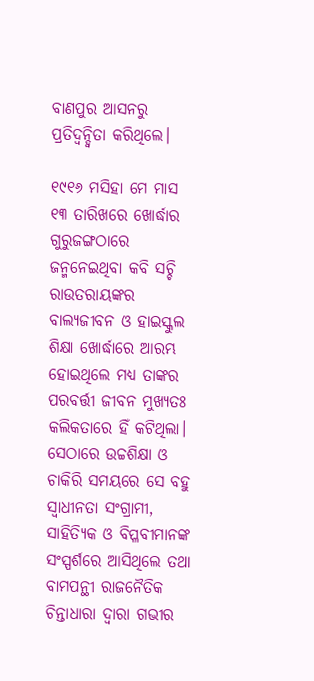ବାଣପୁର ଆସନରୁ ପ୍ରତିଦ୍ବନ୍ଦ୍ବିତା କରିଥିଲେ।

୧୯୧୬ ମସିହା ମେ ମାସ ୧୩ ତାରିଖରେ ଖୋର୍ଦ୍ଧାର ଗୁରୁଜଙ୍ଗଠାରେ ଜନ୍ମନେଇଥିବା କବି ସଚ୍ଚି ରାଉତରାୟଙ୍କର ବାଲ୍ୟଜୀବନ ଓ ହାଇସ୍କୁଲ ଶିକ୍ଷା ଖୋର୍ଦ୍ଧାରେ ଆରମ୍ଭ ହୋଇଥିଲେ ମଧ୍ୟ ତାଙ୍କର ପରବର୍ତ୍ତୀ ଜୀବନ ମୁଖ୍ୟତଃ କଲିକତାରେ ହିଁ କଟିଥିଲା। ସେଠାରେ ଉଚ୍ଚଶିକ୍ଷା ଓ ଚାକିରି ସମୟରେ ସେ ବହୁ ସ୍ୱାଧୀନତା ସଂଗ୍ରାମୀ, ସାହିତ୍ୟିକ ଓ ବିପ୍ଳବୀମାନଙ୍କ ସଂସ୍ପର୍ଶରେ ଆସିଥିଲେ ତଥା ବାମପନ୍ଥୀ ରାଜନୈତିକ ଚିନ୍ତାଧାରା ଦ୍ବାରା ଗଭୀର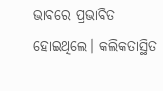ଭାବରେ ପ୍ରଭାବିତ ହୋଇଥିଲେ। କଲିକତାସ୍ଥିତ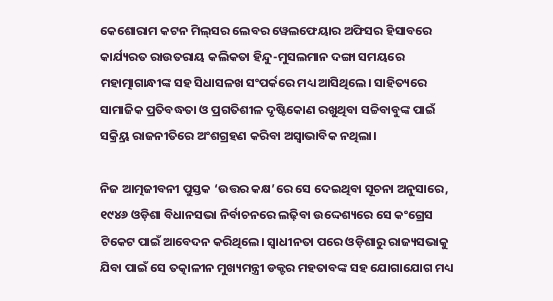କେଶୋରାମ କଟନ ମିଲ୍‌ସର ଲେବର ୱେଲଫେୟାର ଅଫିସର ହିସାବରେ କାର୍ଯ୍ୟରତ ରାଉତରାୟ କଲିକତା ହିନ୍ଦୁ-ମୁସଲମାନ ଦଙ୍ଗା ସମୟରେ ମହାତ୍ମାଗାନ୍ଧୀଙ୍କ ସହ ସିଧାସଳଖ ସଂପର୍କରେ ମଧ୍ୟ ଆସିଥିଲେ। ସାହିତ୍ୟରେ ସାମାଜିକ ପ୍ରତିବଦ୍ଧତା ଓ ପ୍ରଗତିଶୀଳ ଦୃଷ୍ଟିକୋଣ ରଖୁଥିବା ସଚ୍ଚିବାବୁଙ୍କ ପାଇଁ ସକ୍ର୍ରିୟ ରାଜନୀତିରେ ଅଂଶଗ୍ରହଣ କରିବା ଅସ୍ୱାଭାବିକ ନଥିଲା।

ନିଜ ଆତ୍ମଜୀବନୀ ପୁସ୍ତକ ‘ଉତ୍ତର କକ୍ଷ’ରେ ସେ ଦେଇଥିବା ସୂଚନା ଅନୁସାରେ, ୧୯୪୬ ଓଡ଼ିଶା ବିଧାନସଭା ନିର୍ବାଚନରେ ଲଢ଼ିବା ଉଦ୍ଦେଶ୍ୟରେ ସେ କଂଗ୍ରେସ ଟିକେଟ ପାଇଁ ଆବେଦନ କରିଥିଲେ। ସ୍ୱାଧୀନତା ପରେ ଓଡ଼ିଶାରୁ ରାଜ୍ୟସଭାକୁ ଯିବା ପାଇଁ ସେ ତତ୍କାଳୀନ ମୁଖ୍ୟମନ୍ତ୍ରୀ ଡକ୍ଟର ମହତାବଙ୍କ ସହ ଯୋଗାଯୋଗ ମଧ୍ୟ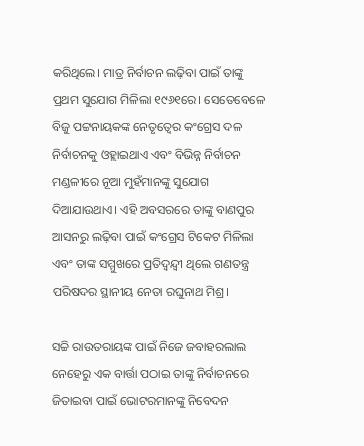କରିଥିଲେ। ମାତ୍ର ନିର୍ବାଚନ ଲଢ଼ିବା ପାଇଁ ତାଙ୍କୁ ପ୍ରଥମ ସୁଯୋଗ ମିଳିଲା ୧୯୬୧ରେ। ସେତେବେଳେ ବିଜୁ ପଟ୍ଟନାୟକଙ୍କ ନେତୃତ୍ବ‌େର କଂଗ୍ରେସ ଦଳ ନିର୍ବାଚନକୁ ଓହ୍ଲାଇଥାଏ ଏବଂ ବିଭିନ୍ନ ନିର୍ବାଚନ ମଣ୍ଡଳୀରେ ନୂଆ ମୁହଁମାନଙ୍କୁ ସୁଯୋଗ ଦିଆଯାଉଥାଏ। ଏହି ଅବସରରେ ତାଙ୍କୁ ବାଣପୁର ଆସନରୁ ଲଢ଼ିବା ପାଇଁ କଂଗ୍ରେସ ଟିକେଟ ମିଳିଲା ଏବଂ ତାଙ୍କ ସମ୍ମୁଖରେ ପ୍ରତିଦ୍ବନ୍ଦ୍ବୀ ଥିଲେ ଗଣତନ୍ତ୍ର ପରିଷଦର ସ୍ଥାନୀୟ ନେତା ରଘୁନାଥ ମିଶ୍ର।

ସଚ୍ଚି ରାଉତରାୟଙ୍କ ପାଇଁ ନିଜେ ଜବାହରଲାଲ ନେହେରୁ ଏକ ବାର୍ତ୍ତା ପଠାଇ ତାଙ୍କୁ ନିର୍ବାଚନରେ ଜିତାଇବା ପାଇଁ ଭୋଟରମାନଙ୍କୁ ନିବେଦନ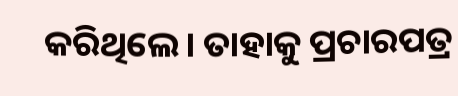କରିଥିଲେ। ତାହାକୁ ପ୍ରଚାରପତ୍ର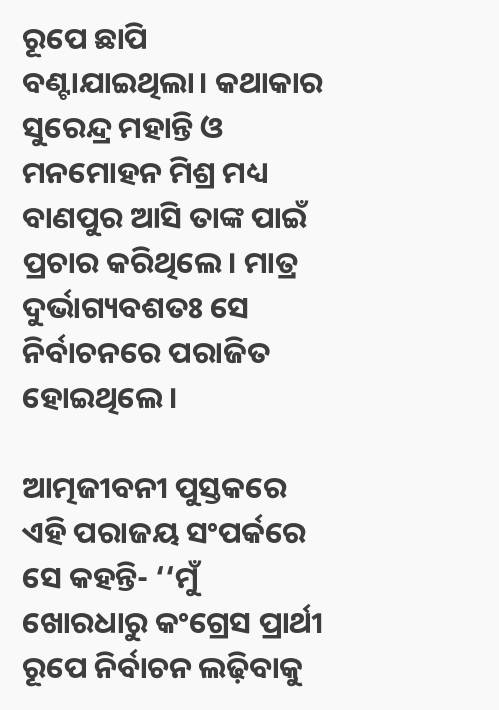ରୂପେ ଛାପି ବଣ୍ଟାଯାଇଥିଲା। କଥାକାର ସୁରେନ୍ଦ୍ର ମହାନ୍ତି ଓ ମନମୋହନ ମିଶ୍ର ମଧ୍ୟ ବାଣପୁର ଆସି ତାଙ୍କ ପାଇଁ ପ୍ରଚାର କରିଥିଲେ। ମାତ୍ର ଦୁର୍ଭାଗ୍ୟବଶତଃ ସେ ନିର୍ବାଚନରେ ପରାଜିତ ହୋଇଥିଲେ।

ଆତ୍ମଜୀବନୀ ପୁସ୍ତକରେ ଏହି ପରାଜୟ ସଂପର୍କରେ ସେ କହନ୍ତି- ‘‘ମୁଁ ଖୋରଧାରୁ କଂଗ୍ରେସ ପ୍ରାର୍ଥୀ ରୂପେ ନିର୍ବାଚନ ଲଢ଼ିବାକୁ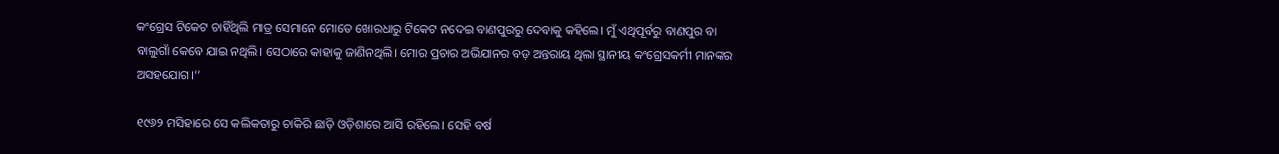କଂଗ୍ରେସ ଟିକେଟ ଚାହିଁଥିଲି ମାତ୍ର ସେମାନେ ମୋତେ ଖୋରଧାରୁ ଟିକେଟ ନଦେଇ ବାଣପୁରରୁ ଦେବାକୁ କହିଲେ। ମୁଁ ଏଥିପୂର୍ବରୁ ବାଣପୁର ବା ବାଲୁଗାଁ କେବେ ଯାଇ ନଥିଲି। ସେଠାରେ କାହାକୁ ଜାଣିନଥିଲି। ମୋର ପ୍ରଚାର ଅଭିଯାନର ବଡ଼ ଅନ୍ତରାୟ ଥିଲା ସ୍ଥାନୀୟ କଂଗ୍ରେସକର୍ମୀ ମାନଙ୍କର ଅସହଯୋଗ।’’

୧୯୬୨ ମସିହାରେ ସେ କଲିକତାରୁ ଚାକିରି ଛାଡ଼ି ଓଡ଼ିଶାରେ ଆସି ରହିଲେ। ସେହି ବର୍ଷ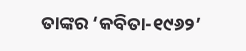ତାଙ୍କର ‘କବିତା-୧୯୬୨’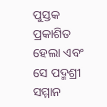ପୁସ୍ତକ ପ୍ରକାଶିତ ହେଲା ଏବଂ ସେ ପଦ୍ମଶ୍ରୀ ସମ୍ମାନ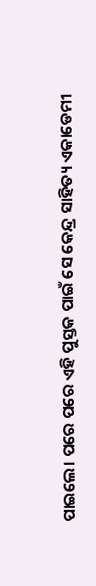ପାଇଲେ। ପରେ ପରେ ଏହି ପୁସ୍ତକ ପାଇଁ ସେ କେନ୍ଦ୍ର ସାହିତ୍ୟ ଏକାଡେମୀ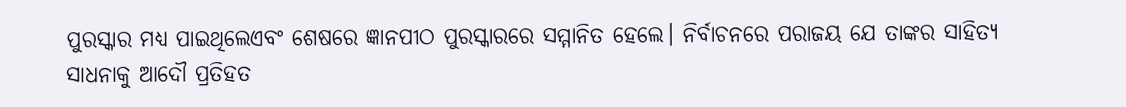ପୁରସ୍କାର ମଧ୍ୟ ପାଇଥିଲେଏବଂ ଶେଷରେ ଜ୍ଞାନପୀଠ ପୁରସ୍କାରରେ ସମ୍ମାନିତ ହେଲେ। ନିର୍ବାଚନରେ ପରାଜୟ ଯେ ତାଙ୍କର ସାହିତ୍ୟ ସାଧନାକୁ ଆଦୌ ପ୍ରତିହତ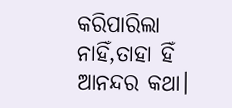କରିପାରିଲା ନାହିଁ,ତାହା ହିଁ ଆନନ୍ଦର କଥା।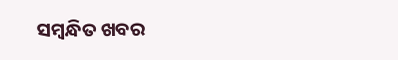ସମ୍ବନ୍ଧିତ ଖବର